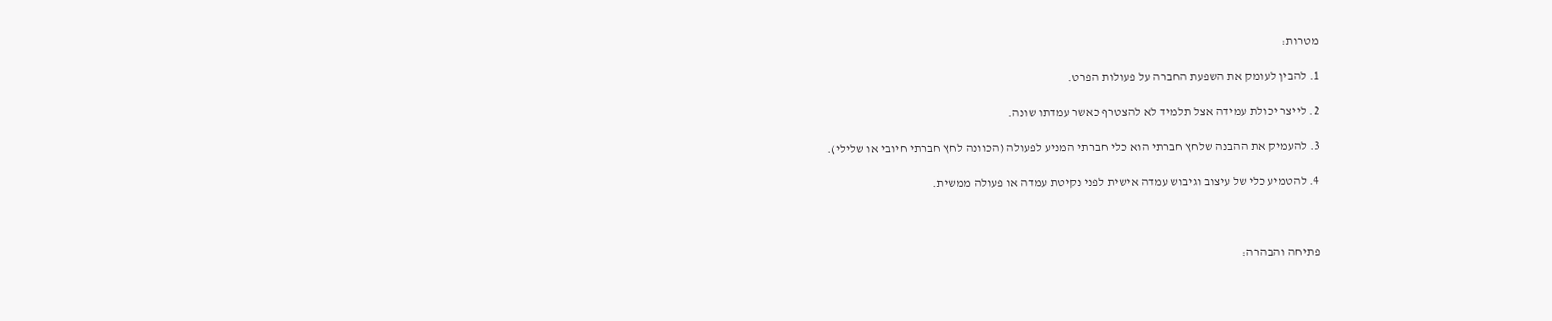מטרות:

1. להבין לעומק את השפעת החברה על פעולות הפרט.

2. לייצר יכולת עמידה אצל תלמיד לא להצטרף כאשר עמדתו שונה.

3. להעמיק את ההבנה שלחץ חברתי הוא כלי חברתי המניע לפעולה (הכוונה לחץ חברתי חיובי או שלילי).

4. להטמיע כלי של עיצוב וגיבוש עמדה אישית לפני נקיטת עמדה או פעולה ממשית.



פתיחה והבהרה: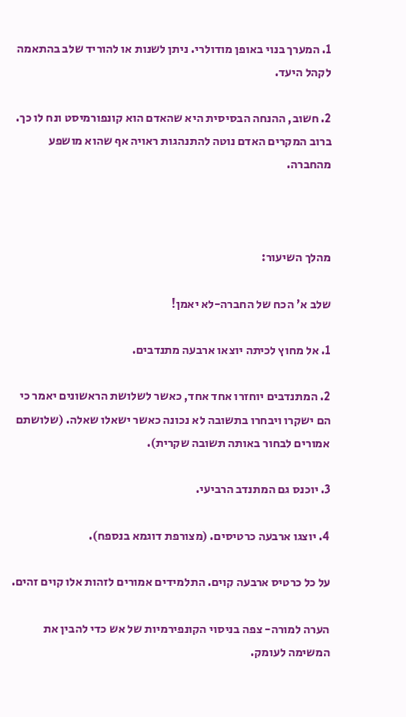1. המערך בנוי באופן מודולרי. ניתן לשנות או להוריד שלב בהתאמה לקהל היעד.

2. חשוב, ההנחה הבסיסית היא שהאדם הוא קונפורמיסט ונח לו כך. ברוב המקרים האדם נוטה להתנהגות ראויה אף שהוא מושפע מהחברה.



מהלך השיעור:

שלב א' הכח של החברה-לא יאמן!

1. אל מחוץ לכיתה יוצאו ארבעה מתנדבים.

2. המתנדבים יוחזרו אחד אחד, כאשר לשלושת הראשונים יאמר כי הם ישקרו ויבחרו בתשובה לא נכונה כאשר ישאלו שאלה. (שלושתם אמורים לבחור באותה תשובה שקרית).

3. יוכנס גם המתנדב הרביעי.

4. יוצגו ארבעה כרטיסים. (מצורפת דוגמא בנספח).

על כל כרטיס ארבעה קוים. התלמידים אמורים לזהות אלו קוים זהים.

הערה למורה- צפה בניסוי הקונפירמיות של אש כדי להבין את המשימה לעומק.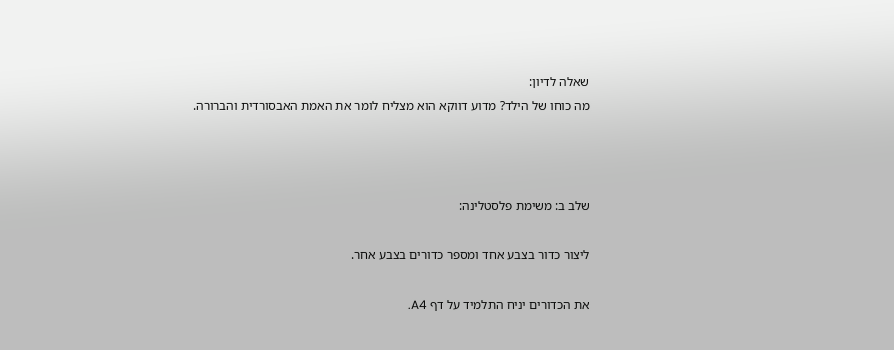שאלה לדיון:
מה כוחו של הילד? מדוע דווקא הוא מצליח לומר את האמת האבסורדית והברורה.



שלב ב: משימת פלסטלינה:

ליצור כדור בצבע אחד ומספר כדורים בצבע אחר.

את הכדורים יניח התלמיד על דף A4.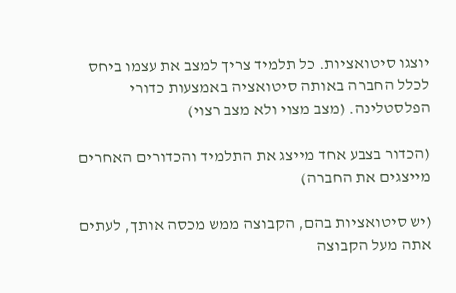יוצגו סיטואציות. כל תלמיד צריך למצב את עצמו ביחס לכלל החברה באותה סיטואציה באמצעות כדורי הפלסטלינה. (מצב מצוי ולא מצב רצוי)

(הכדור בצבע אחד מייצג את התלמיד והכדורים האחרים מייצגים את החברה)

(יש סיטואציות בהם, הקבוצה ממש מכסה אותך, לעתים אתה מעל הקבוצה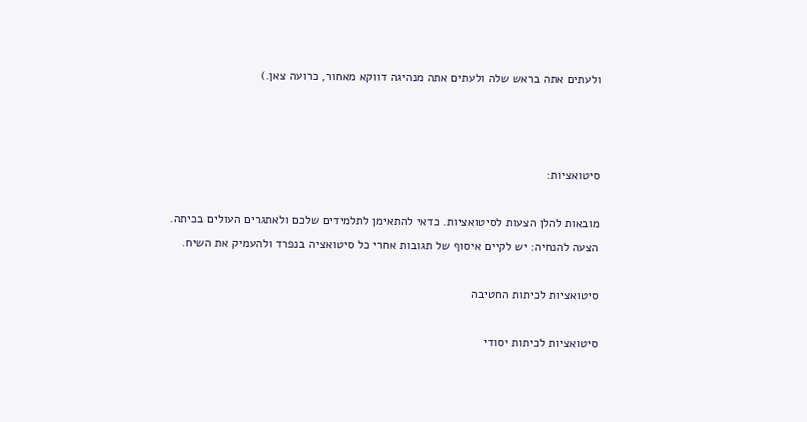ולעתים אתה בראש שלה ולעתים אתה מנהיגה דווקא מאחור, כרועה צאן.)



סיטואציות:

מובאות להלן הצעות לסיטואציות. כדאי להתאימן לתלמידים שלכם ולאתגרים העולים בכיתה.
הצעה להנחיה: יש לקיים איסוף של תגובות אחרי כל סיטואציה בנפרד ולהעמיק את השיח.

סיטואציות לכיתות החטיבה

סיטואציות לכיתות יסודי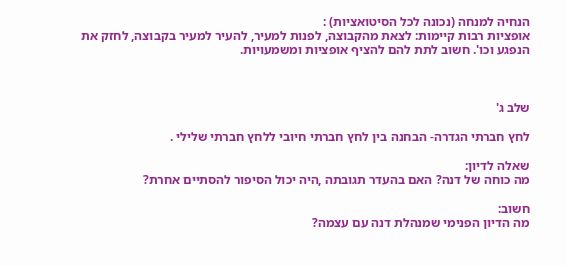הנחיה למנחה (נכונה לכל הסיטואציות) :
אופציות רבות קיימות: לצאת מהקבוצה, לפנות למעיר, להעיר למעיר בקבוצה, לחזק את הנפגע וכו'. חשוב לתת להם להציף אופציות ומשמעויות.



שלב ג'

לחץ חברתי הגדרה- הבחנה בין לחץ חברתי חיובי ללחץ חברתי שלילי .

שאלה לדיון:
מה כוחה של דנה? האם בהעדר תגובתה ,היה יכול הסיפור להסתיים אחרת?

חשוב:
מה הדיון הפנימי שמנהלת דנה עם עצמה?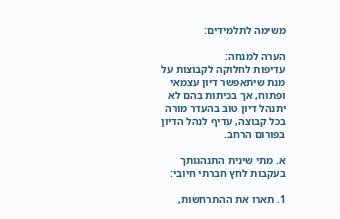משימה לתלמידים:

הערה למנחה:
עדיפות לחלוקה לקבוצות על מנת שיתאפשר דיון עצמאי ופתוח, אך בכיתות בהם לא יתנהל דיון טוב בהעדר מורה בכל קבוצה, עדיף לנהל הדיון בפורום הרחב.

א. מתי שינית התנהגותך בעקבות לחץ חברתי חיובי:

1. תארו את ההתרחשות,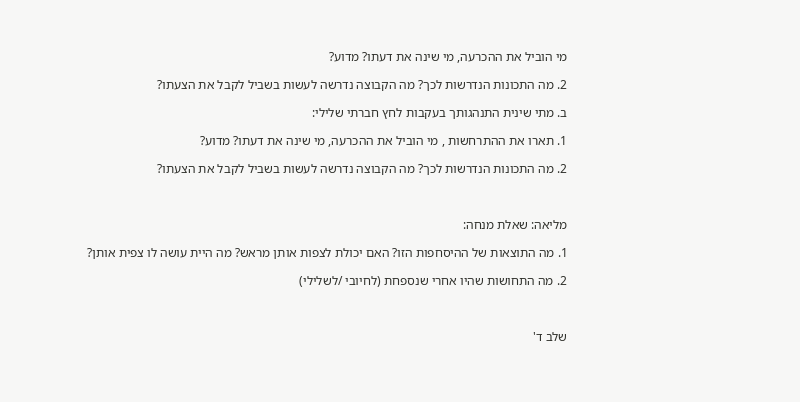מי הוביל את ההכרעה, מי שינה את דעתו? מדוע?

2. מה התכונות הנדרשות לכך? מה הקבוצה נדרשה לעשות בשביל לקבל את הצעתו?

ב. מתי שינית התנהגותך בעקבות לחץ חברתי שלילי:

1. תארו את ההתרחשות , מי הוביל את ההכרעה, מי שינה את דעתו? מדוע?

2. מה התכונות הנדרשות לכך? מה הקבוצה נדרשה לעשות בשביל לקבל את הצעתו?



מליאה: שאלת מנחה:

1. מה התוצאות של ההיסחפות הזו? האם יכולת לצפות אותן מראש? מה היית עושה לו צפית אותן?

2. מה התחושות שהיו אחרי שנספחת (לחיובי /לשלילי)



שלב ד'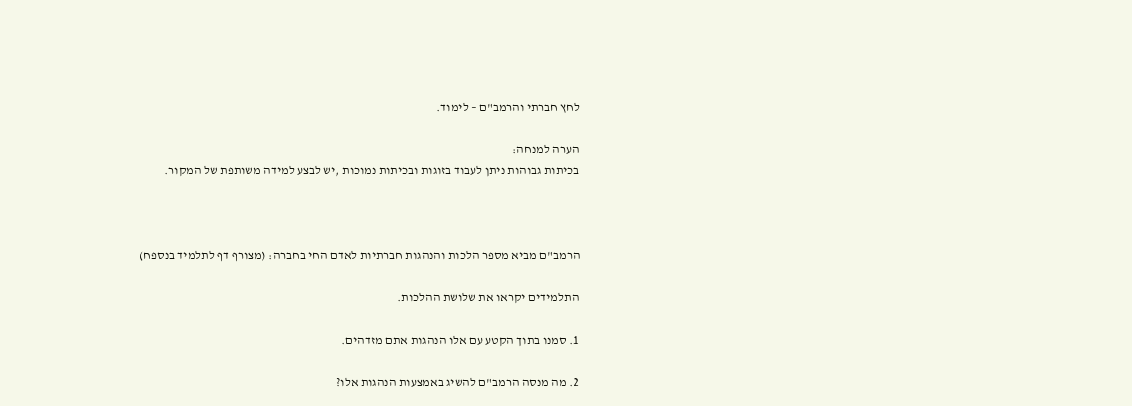לחץ חברתי והרמב"ם – לימוד.

הערה למנחה:
בכיתות גבוהות ניתן לעבוד בזוגות ובכיתות נמוכות ,יש לבצע למידה משותפת של המקור.



הרמב"ם מביא מספר הלכות והנהגות חברתיות לאדם החי בחברה: (מצורף דף לתלמיד בנספח)

התלמידים יקראו את שלושת ההלכות.

1. סמנו בתוך הקטע עם אלו הנהגות אתם מזדהים.

2. מה מנסה הרמב"ם להשיג באמצעות הנהגות אלו?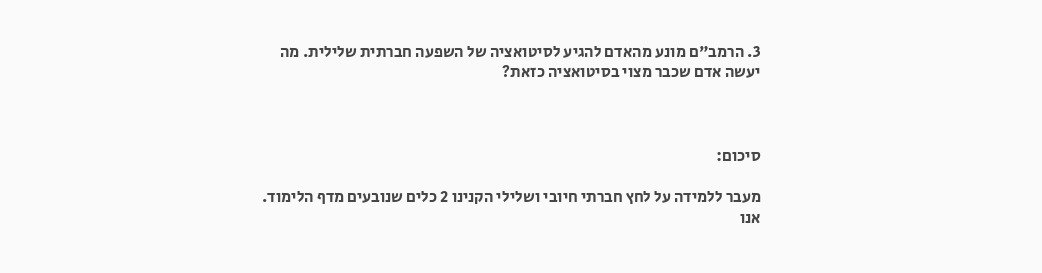3. הרמב"ם מונע מהאדם להגיע לסיטואציה של השפעה חברתית שלילית. מה יעשה אדם שכבר מצוי בסיטואציה כזאת?



סיכום:

מעבר ללמידה על לחץ חברתי חיובי ושלילי הקנינו 2 כלים שנובעים מדף הלימוד. אנו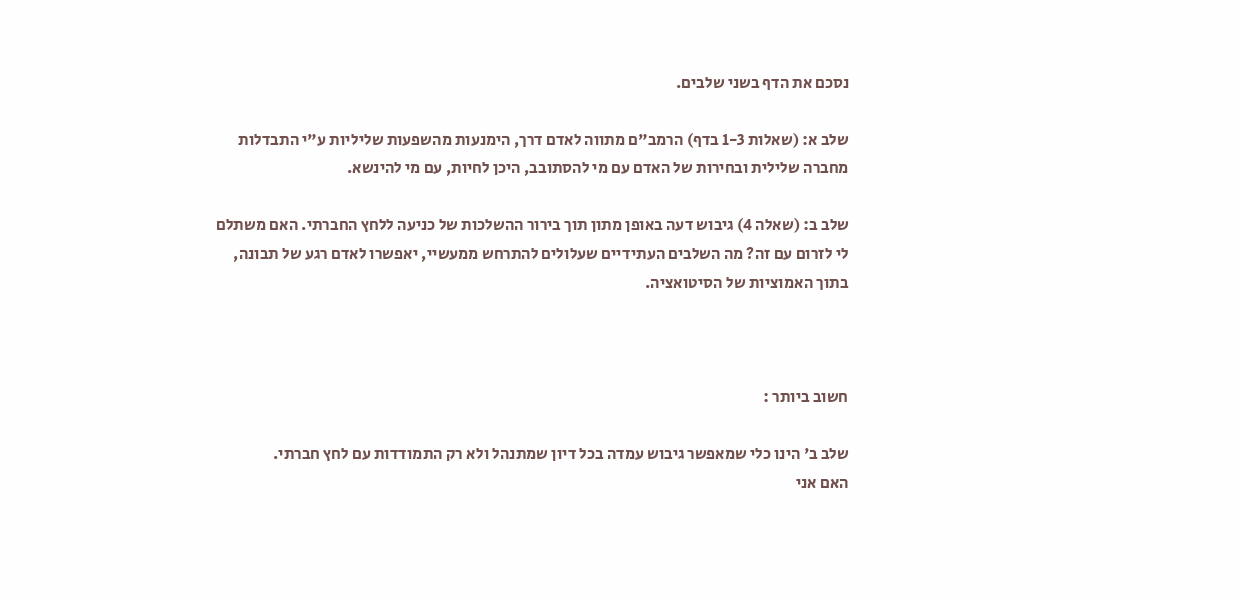נסכם את הדף בשני שלבים.

שלב א: (שאלות 1-3 בדף) הרמב"ם מתווה לאדם דרך, הימנעות מהשפעות שליליות ע"י התבדלות מחברה שלילית ובחירות של האדם עם מי להסתובב, היכן לחיות, עם מי להינשא.

שלב ב: (שאלה 4) גיבוש דעה באופן מתון תוך בירור ההשלכות של כניעה ללחץ החברתי. האם משתלם לי לזרום עם זה? מה השלבים העתידיים שעלולים להתרחש ממעשיי, יאפשרו לאדם רגע של תבונה, בתוך האמוציות של הסיטואציה.



חשוב ביותר :

שלב ב' הינו כלי שמאפשר גיבוש עמדה בכל דיון שמתנהל ולא רק התמודדות עם לחץ חברתי.
האם אני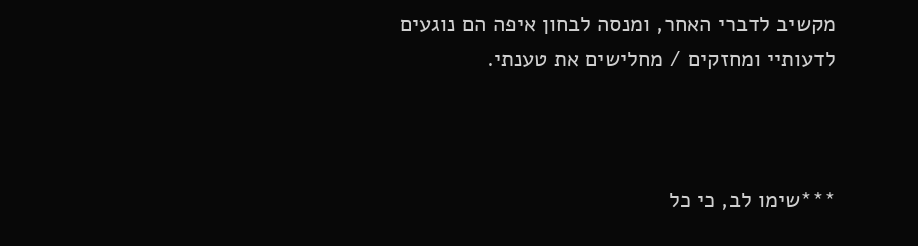מקשיב לדברי האחר, ומנסה לבחון איפה הם נוגעים לדעותיי ומחזקים / מחלישים את טענתי.



***שימו לב, כי כל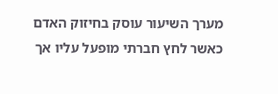מערך השיעור עוסק בחיזוק האדם כאשר לחץ חברתי מופעל עליו אך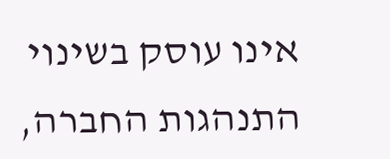אינו עוסק בשינוי התנהגות החברה,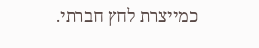כמייצרת לחץ חברתי.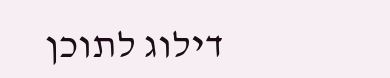דילוג לתוכן